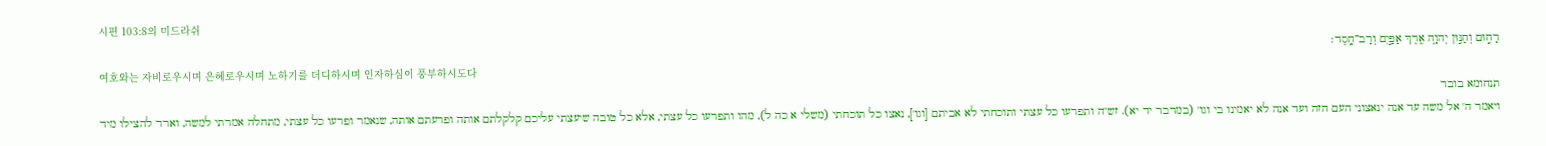시편 103:8의 미드라쉬
רַח֣וּם וְחַנּ֣וּן יְהוָ֑ה אֶ֖רֶךְ אַפַּ֣יִם וְרַב־חָֽסֶד׃
여호와는 자비로우시며 은혜로우시며 노하기를 더디하시며 인자하심이 풍부하시도다
תנחומא בובר
ויאמר ה' אל משה עד אנה ינאצוני העם הזה ועד אנה לא יאמינו בי וגו' (במדבר יד יא). זש"ה ותפרעו כל עצתי ותוכחתי לא אביתם [וגו'], נאצו כל תוכחתי (משלי א כה ל), מהו ותפרעו כל עצתי, אלא כל טובה שיעצתי עליכם קלקלתם אותה ופרעתם אותה, שנאמר ופרעו כל עצתי, מתחלה אמרתי למשה, וארד להצילו מיד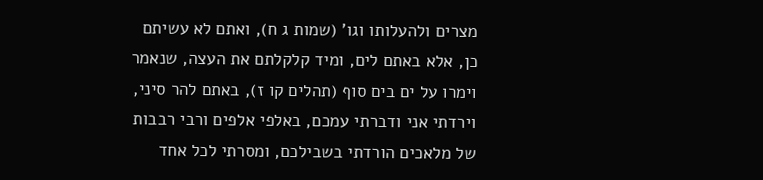מצרים ולהעלותו וגו' (שמות ג ח), ואתם לא עשיתם כן, אלא באתם לים, ומיד קלקלתם את העצה, שנאמר וימרו על ים בים סוף (תהלים קו ז), באתם להר סיני, וירדתי אני ודברתי עמכם, באלפי אלפים ורבי רבבות של מלאכים הורדתי בשבילכם, ומסרתי לכל אחד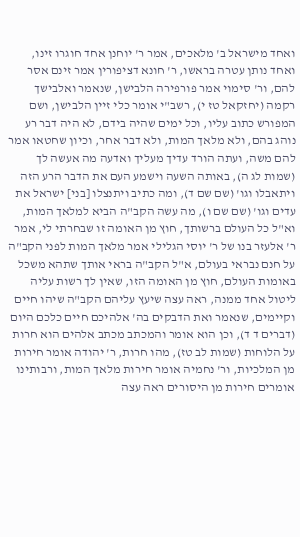ואחד מישראל ב' מלאכים, אמר ר' יוחנן אחד חוגרו זינו, ואחד נותן עטרה בראשו, ר' חונא דציפורין אמר זינם אסר להם, ור' סימוי אמר פורפירה הלבישן, שנאמר ואלבישך רקמה (יחזקאל טז י), רשב"י אומר כלי זיין הלבישן, ושם המפורש כתוב עליו, וכל ימים שהיה בידם, לא היה דבר רע נוהג בהם, ולא מלאך המות, ולא דבר אחר, וכיון שחטאו אמר להם משה, ועתה הורד עדיך מעליך ואדעה מה אעשה לך (שמות לג ה), באותה השעה וישמע העם את הדבר הרע הזה ויתאבלו וגו' (שם שם ד), ומה כתיב ויתנצלו [בני] ישראל את עדים וגו' (שם שם ו), מה עשה הקב"ה הביא למלאך המות, וא"ל כל העולם ברשותך, חוץ מן האומה זו שבחרתי לי, אמר ר' אלעזר בנו של ר' יוסי הגלילי אמר מלאך המות לפני הקב"ה על חנם נבראי בעולם, א"ל הקב"ה בראי אותך שתהא משכל באומות העולם, חוץ מן האומה הזו, שאין לך רשות עליה ליטול אחד ממנה, ראה עצה שיעץ עליהם הקב"ה שיהו חיים וקיימים, שנאמר ואת הדבקים בה' אלהיכם חיים כלכם היום (דברים ד ד), וכן הוא אומר והמכתב מכתב אלהים הוא חרות על הלוחות (שמות לב טז), מהו חרות, ר' יהודה אומר חירות מן המלכיות, ור' נחמיה אומר חירות מלאך המות, ורבותינו אומרים חירות מן היסורים ראה עצה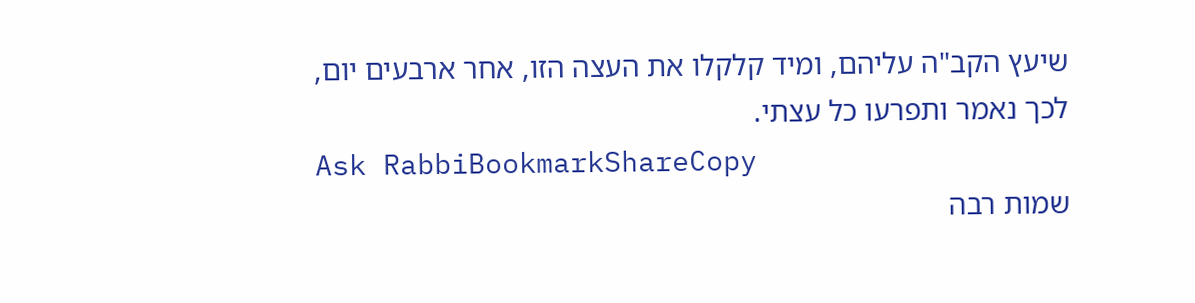שיעץ הקב"ה עליהם, ומיד קלקלו את העצה הזו, אחר ארבעים יום, לכך נאמר ותפרעו כל עצתי.
Ask RabbiBookmarkShareCopy
שמות רבה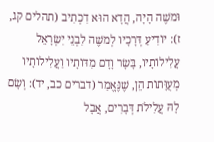וּמשֶׁה הָיָה, הֲדָא הוּא דִכְתִיב (תהלים קג, ז): יוֹדִיעַ דְּרָכָיו לְמשֶׁה לִבְנֵי יִשְׂרָאֵל עֲלִילוֹתָיו, בָּשָׂר וָדָם מִדּוֹתָיו וַעֲלִילוֹתָיו מְעֻוָּתוֹת הֵן, שֶׁנֶּאֱמַר (דברים כב, יד): וְשָׂם לָהּ עֲלִילֹת דְּבָרִים, אֲבָל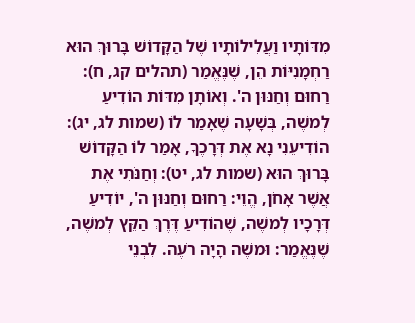מִדּוֹתָיו וַעֲלִילוֹתָיו שֶׁל הַקָּדוֹשׁ בָּרוּךְ הוּא רַחְמָנִיּוֹת הֵן, שֶׁנֶּאֱמַר (תהלים קג, ח): רַחוּם וְחַנּוּן ה'. וְאוֹתָן מִדּוֹת הוֹדִיעַ לְמשֶׁה, בְּשָׁעָה שֶׁאָמַר לוֹ (שמות לג, יג): הוֹדִיעֵנִי נָא אֶת דְּרָכֶךָ, אָמַר לוֹ הַקָּדוֹשׁ בָּרוּךְ הוּא (שמות לג, יט): וְחַנֹּתִי אֶת אֲשֶׁר אָחֹן, הֱוֵי: רַחוּם וְחַנּוּן ה', יוֹדִיעַ דְּרָכָיו לְמשֶׁה, שֶׁהוֹדִיעַ דֶּרֶךְ הַקֵּץ לְמשֶׁה, שֶׁנֶּאֱמַר: וּמשֶׁה הָיָה רֹעֶה. לִבְנֵי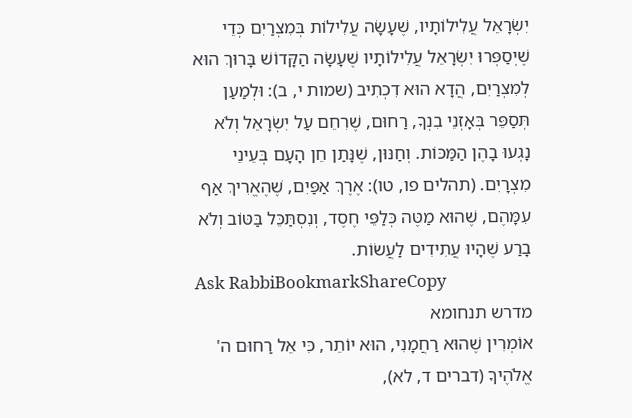יִשְׂרָאֵל עֲלִילוֹתָיו, שֶׁעָשָׂה עֲלִילוֹת בְּמִצְרַיִם כְּדֵי שֶׁיְסַפְּרוּ יִשְׂרָאֵל עֲלִילוֹתָיו שֶׁעָשָׂה הַקָּדוֹשׁ בָּרוּךְ הוּא לְמִצְרַיִם, הֲדָא הוּא דִכְתִיב (שמות י, ב): וּלְמַעַן תְּסַפֵּר בְּאָזְנֵי בִנְךָ, רַחוּם, שֶׁרִחֵם עַל יִשְׂרָאֵל וְלֹא נָגְעוּ בָהֶן הַמַּכּוֹת. וְחַנּוּן, שֶׁנָּתַן חֵן הָעָם בְּעֵינֵי מִצְרָיִם. (תהלים פו, טו): אֶרֶךְ אַפַּיִם, שֶׁהֶאֱרִיךְ אַף עִמָּהֶם, שֶׁהוּא מַטֶּה כְּלַפֵּי חֶסֶד, וְנִסְתַּכֵּל בַּטּוֹב וְלֹא בָרַע שֶׁהָיוּ עֲתִידִים לַעֲשׂוֹת.
Ask RabbiBookmarkShareCopy
מדרש תנחומא
אוֹמְרִין שֶׁהוּא רַחֲמָנִי, הוּא יוֹתֵר, כִּי אֵל רַחוּם ה' אֱלֹהֶיךָ (דברים ד, לא),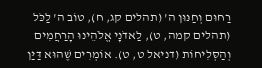רַחוּם וְחַנּוּן ה' (תהלים קג, ח), טוֹב ה' לַכֹּל (תהלים קמה, ט), לַאדֹנָי אֱלֹהֵינוּ הָרַחֲמִים וְהַסְּלִיחוֹת (דניאל ט, ט). אוֹמְרִים שֶׁהוּא דַּיַּן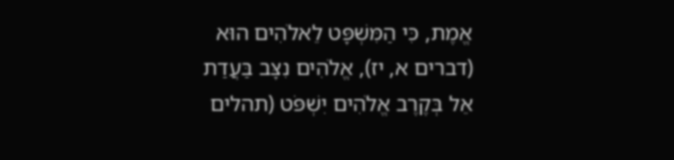אֱמֶת, כִּי הַמִּשְׁפָּט לֵאלֹהִים הוּא (דברים א, יז), אֱלֹהִים נִצָּב בַּעֲדַת אֵל בְּקֶרֶב אֱלֹהִים יִשְׁפֹּט (תהלים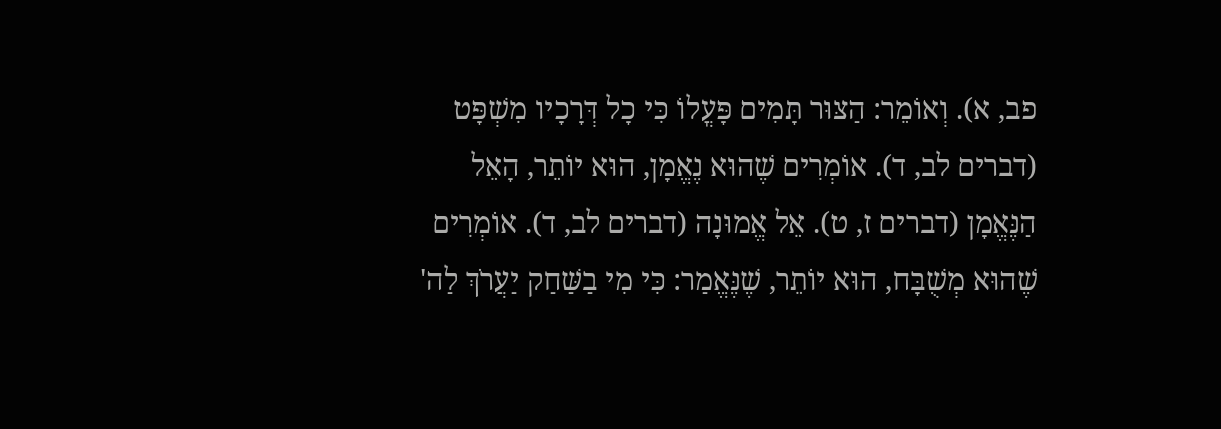פב, א). וְאוֹמֵר: הַצּוּר תָּמִים פָּעֳלוֹ כִּי כָל דְּרָכָיו מִשְׁפָּט (דברים לב, ד). אוֹמְרִים שֶׁהוּא נֶאֱמָן, הוּא יוֹתֵר, הָאֵל הַנֶּאֱמָן (דברים ז, ט). אֵל אֱמוּנָה (דברים לב, ד). אוֹמְרִים שֶׁהוּא מְשֻׁבָּח, הוּא יוֹתֵר, שֶׁנֶּאֱמַר: כִּי מִי בַשַּׁחַק יַעֲרֹךְ לַה'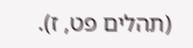(תהלים פט, ז).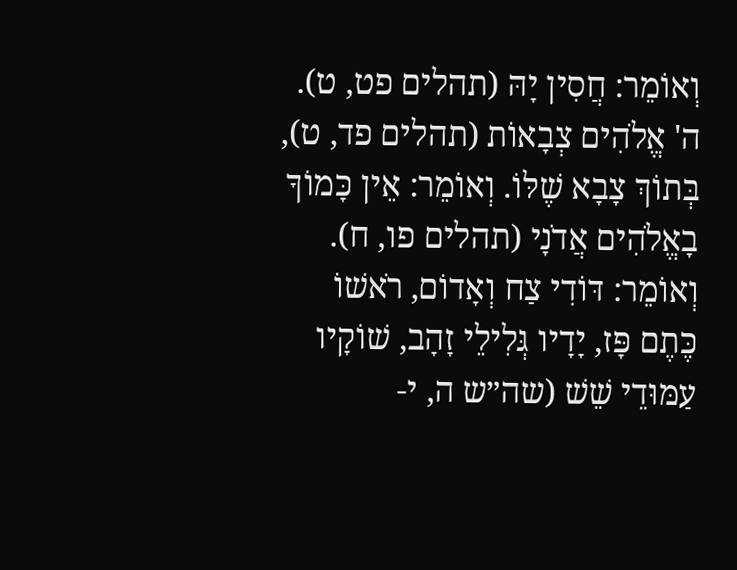וְאוֹמֵר: חֲסִין יָהּ (תהלים פט, ט). ה' אֱלֹהִים צְבָאוֹת (תהלים פד, ט), בְּתוֹךְ צָבָא שֶׁלּוֹ. וְאוֹמֵר: אֵין כָּמוֹךָ בָאֱלֹהִים אֲדֹנָי (תהלים פו, ח). וְאוֹמֵר: דּוֹדִי צַח וְאָדוֹם, רֹאשׁוֹ כֶּתֶם פָּז, יָדָיו גְּלִילֵי זָהָב, שׁוֹקָיו עַמּוּדֵי שֵׁשׁ (שה״ש ה, י-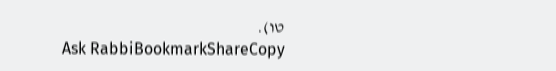טו).
Ask RabbiBookmarkShareCopy